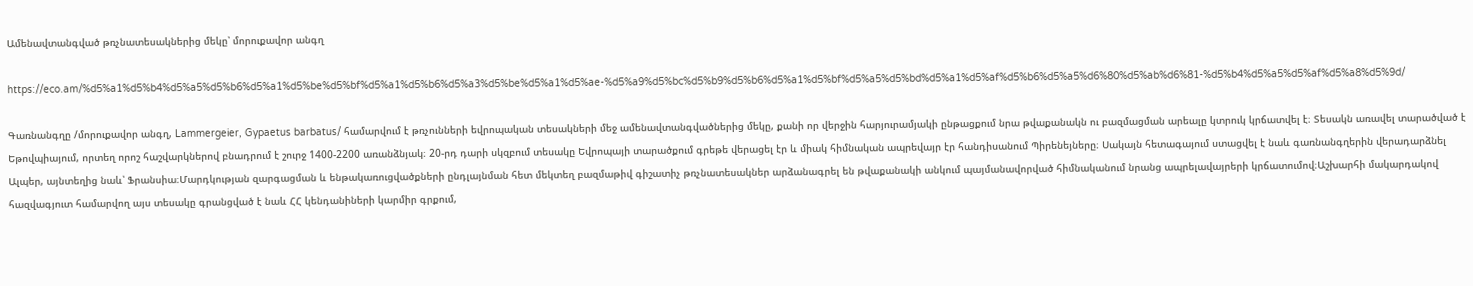Ամենավտանգված թռչնատեսակներից մեկը՝ մորուքավոր անգղ

https://eco.am/%d5%a1%d5%b4%d5%a5%d5%b6%d5%a1%d5%be%d5%bf%d5%a1%d5%b6%d5%a3%d5%be%d5%a1%d5%ae-%d5%a9%d5%bc%d5%b9%d5%b6%d5%a1%d5%bf%d5%a5%d5%bd%d5%a1%d5%af%d5%b6%d5%a5%d6%80%d5%ab%d6%81-%d5%b4%d5%a5%d5%af%d5%a8%d5%9d/

Գառնանգղը /մորուքավոր անգղ, Lammergeier, Gypaetus barbatus/ համարվում է թռչունների եվրոպական տեսակների մեջ ամենավտանգվածներից մեկը, քանի որ վերջին հարյուրամյակի ընթացքում նրա թվաքանակն ու բազմացման արեալը կտրուկ կրճատվել է։ Տեսակն առավել տարածված է Եթովպիայում, որտեղ որոշ հաշվարկներով բնադրում է շուրջ 1400-2200 առանձնյակ։ 20-րդ դարի սկզբում տեսակը Եվրոպայի տարածքում գրեթե վերացել էր և միակ հիմնական ապրեվայր էր հանդիսանում Պիրենեյները։ Սակայն հետագայում ստացվել է նաև գառնանգղերին վերադարձնել Ալպեր, այնտեղից նաև՝ Ֆրանսիա։Մարդկության զարգացման և ենթակառուցվածքների ընդլայնման հետ մեկտեղ բազմաթիվ գիշատիչ թռչնատեսակներ արձանագրել են թվաքանակի անկում պայմանավորված հիմնականում նրանց ապրելավայրերի կրճատումով։Աշխարհի մակարդակով հազվագյուտ համարվող այս տեսակը գրանցված է նաև ՀՀ կենդանիների կարմիր գրքում,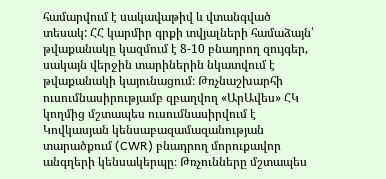համարվում է սակավաթիվ և վտանգված տեսակ: ՀՀ կարմիր գրքի տվյալների համաձայն՝ թվաքանակը կազմում է 8-10 բնադրող զույգեր, սակայն վերջին տարիներին նկատվում է թվաքանակի կայունացում։ Թռչնաշխարհի ուսումնասիրությամբ զբաղվող «ԱրԱվես» ՀԿ կողմից մշտապես ուսումնասիրվում է Կովկասյան կենսաբազամազանության տարածքում (CWR) բնադրող մորուքավոր անգղերի կենսակերպը։ Թռչունները մշտապես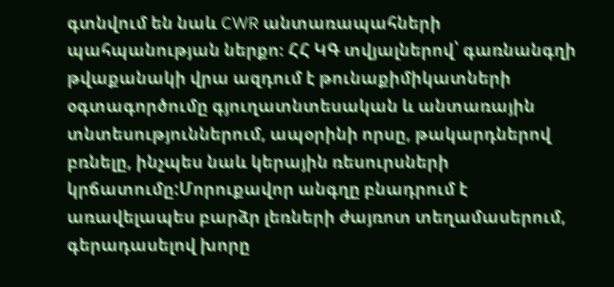գտնվում են նաև CWR անտառապահների պահպանության ներքո։ ՀՀ ԿԳ տվյալներով՝ գառնանգղի  թվաքանակի վրա ազդում է թունաքիմիկատների օգտագործումը գյուղատնտեսական և անտառային տնտեսություններում, ապօրինի որսը, թակարդներով բռնելը, ինչպես նաև կերային ռեսուրսների կրճատումը:Մորուքավոր անգղը բնադրում է առավելապես բարձր լեռների ժայռոտ տեղամասերում, գերադասելով խորը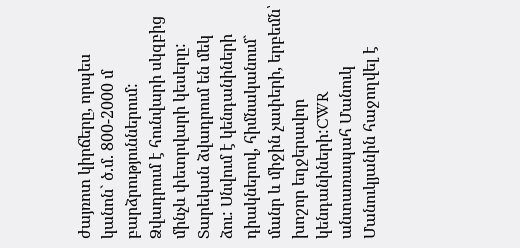ժայռոտ կիրճերը, որպես կանոն` ծ.մ. 800-2000 մ բարձրություններում: Ձվադրում է հունվարի սկզբից մինչև փետրվարի կեսերը: Տարեկան ձվադրում են մեկ ձու: Սնվում է կենդանիների դիակներով, հիմնականում` մանր և միջին չափերի, երբեմն՝ խոշոր եղջերավոր կենդանիների:CWR անտառապահ Մանուկ Մանուկյանին հաջողվել է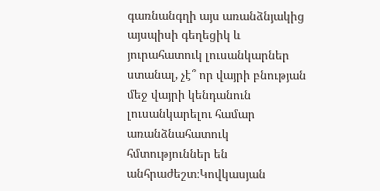գառնանգղի այս առանձնյակից այսպիսի գեղեցիկ և յուրահատուկ լուսանկարներ ստանալ, չէ՞ որ վայրի բնության մեջ վայրի կենդանուն լուսանկարելու համար առանձնահատուկ հմտություններ են անհրաժեշտ։Կովկասյան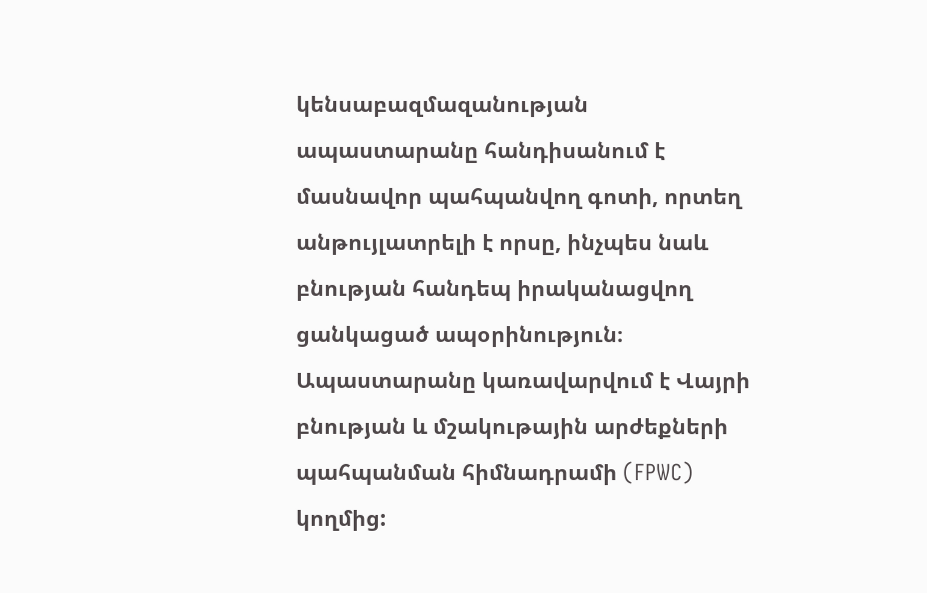կենսաբազմազանության ապաստարանը հանդիսանում է մասնավոր պահպանվող գոտի, որտեղ անթույլատրելի է որսը, ինչպես նաև բնության հանդեպ իրականացվող ցանկացած ապօրինություն։ Ապաստարանը կառավարվում է Վայրի բնության և մշակութային արժեքների պահպանման հիմնադրամի (FPWC) կողմից: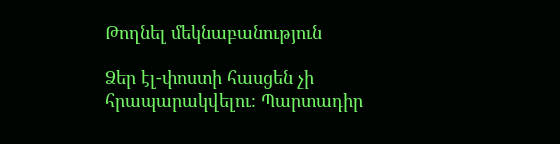Թողնել մեկնաբանություն

Ձեր էլ-փոստի հասցեն չի հրապարակվելու։ Պարտադիր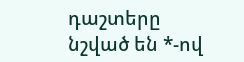դաշտերը նշված են *-ով